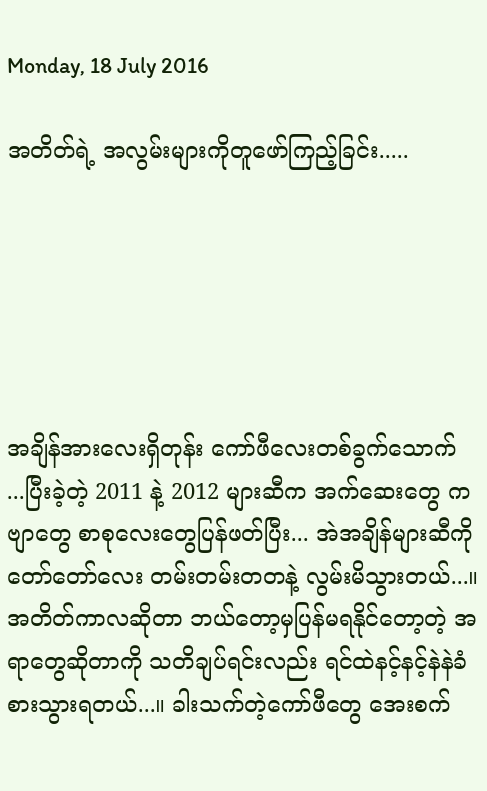Monday, 18 July 2016

အတိတ်ရဲ့ အလွမ်းများကိုတူဖော်ကြည့်ခြင်း.....






အချိန်အားလေးရှိတုန်း ကော်ဖီလေးတစ်ခွက်သောက် ...ပြီးခဲ့တဲ့ 2011 နဲ့ 2012 များဆီက အက်ဆေးတွေ ကဗျာတွေ စာစုလေးတွေပြန်ဖတ်ပြီး... အဲအချိန်များဆီကို တော်တော်လေး တမ်းတမ်းတတနဲ့ လွမ်းမိသွားတယ်...။ အတိတ်ကာလဆိုတာ ဘယ်တော့မှပြန်မရနိုင်တော့တဲ့ အရာတွေဆိုတာကို သတိချပ်ရင်းလည်း ရင်ထဲနင့်နင့်နဲနဲခံစားသွားရတယ်...။ ခါးသက်တဲ့ကော်ဖီတွေ အေးစက်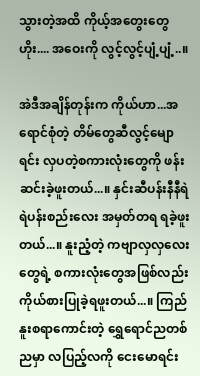သွားတဲ့အထိ ကိုယ့်အတွေးတွေ ဟိုး.... အဝေးကို လွင့်လွင့်ပျံ့ပျံ့..။

အဲဒီအချိန်တုန်းက ကိုယ်ဟာ...အရောင်စုံတဲ့ တိမ်တွေဆီလွင့်မျောရင်း လှပတဲ့စကားလုံးတွေကို ဖန်းဆင်းခဲ့ဖူးတယ်...။ နှင်းဆီပန်းနီနီရဲရဲပန်းစည်းလေး အမှတ်တရ ရခဲ့ဖူးတယ်...။ နူးညံ့တဲ့ ကဗျာလှလှလေးတွေရဲ့ စကားလုံးတွေအဖြစ်လည်း ကိုယ်စားပြုခဲ့ရဖူးတယ်...။ ကြည်နူးစရာကောင်းတဲ့ ရွှေရောင်ညတစ်ညမှာ လပြည့်လကို ငေးမောရင်း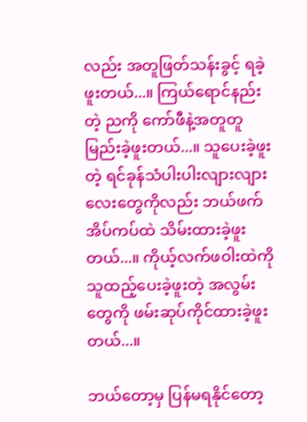လည်း အတူဖြတ်သန်းခွင့် ရခဲ့ဖူးတယ်...။ ကြယ်ရောင်နည်းတဲ့ ညကို ကော်ဖီနဲ့အတူတူမြည်းခဲ့ဖူးတယ်...။ သူပေးခဲ့ဖူးတဲ့ ရင်ခုန်သံပါးပါးလျားလျားလေးတွေကိုလည်း ဘယ်ဖက်အိပ်ကပ်ထဲ သိမ်းထားခဲ့ဖူးတယ်...။ ကိုယ့်လက်ဖဝါးထဲကို သူထည့်ပေးခဲ့ဖူးတဲ့ အလွမ်းတွေကို ဖမ်းဆုပ်ကိုင်ထားခဲ့ဖူးတယ်...။

ဘယ်တော့မှ ပြန်မရနိုင်တော့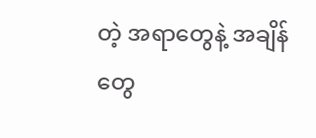တဲ့ အရာတွေနဲ့ အချိန်တွေ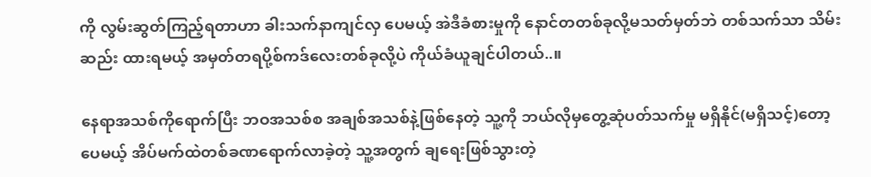ကို လွမ်းဆွတ်ကြည့်ရတာဟာ ခါးသက်နာကျင်လှ ပေမယ့် အဲဒီခံစားမှုကို နောင်တတစ်ခုလို့မသတ်မှတ်ဘဲ တစ်သက်သာ သိမ်းဆည်း ထားရမယ့် အမှတ်တရပို့စ်ကဒ်လေးတစ်ခုလို့ပဲ ကိုယ်ခံယူချင်ပါတယ်..။

နေရာအသစ်ကိုရောက်ပြီး ဘဝအသစ်စ အချစ်အသစ်နဲ့ဖြစ်နေတဲ့ သူ့ကို ဘယ်လိုမှတွေ့ဆုံပတ်သက်မှု မရှိနိုင်(မရှိသင့်)တော့ပေမယ့် အိပ်မက်ထဲတစ်ခဏရောက်လာခဲ့တဲ့ သူ့အတွက် ချရေးဖြစ်သွားတဲ့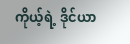ကိုယ့်ရဲ့ ဒိုင်ယာ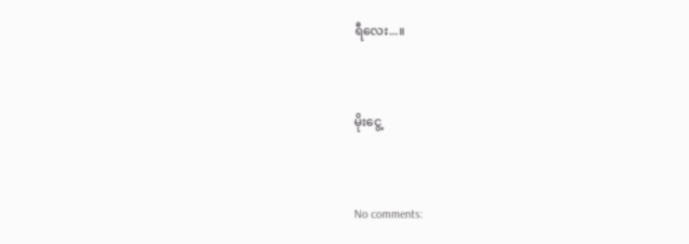ရီလေး...။


မိုးငွေ့


No comments: